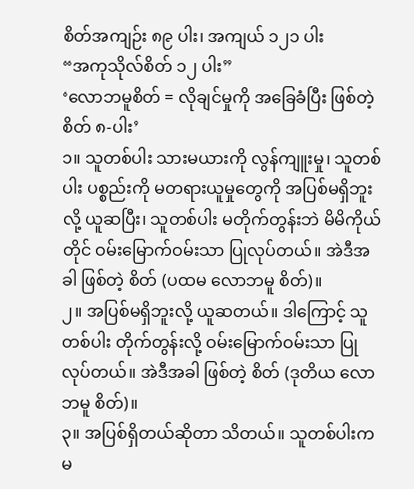စိတ်အကျဉ်း ၈၉ ပါး၊ အကျယ် ၁၂၁ ပါး
“အကုသိုလ်စိတ် ၁၂ ပါး”
‘လောဘမူစိတ် = လိုချင်မှုကို အခြေခံပြီး ဖြစ်တဲ့ စိတ် ၈-ပါး’
၁။ သူတစ်ပါး သားမယားကို လွန်ကျူးမှု၊ သူတစ်ပါး ပစ္စည်းကို မတရားယူမှုတွေကို အပြစ်မရှိဘူးလို့ ယူဆပြီး၊ သူတစ်ပါး မတိုက်တွန်းဘဲ မိမိကိုယ်တိုင် ဝမ်းမြောက်ဝမ်းသာ ပြုလုပ်တယ်။ အဲဒီအခါ ဖြစ်တဲ့ စိတ် (ပထမ လောဘမူ စိတ်)။
၂။ အပြစ်မရှိဘူးလို့ ယူဆတယ်။ ဒါကြောင့် သူတစ်ပါး တိုက်တွန်းလို့ ဝမ်းမြောက်ဝမ်းသာ ပြုလုပ်တယ်။ အဲဒီအခါ ဖြစ်တဲ့ စိတ် (ဒုတိယ လောဘမူ စိတ်)။
၃။ အပြစ်ရှိတယ်ဆိုတာ သိတယ်။ သူတစ်ပါးက မ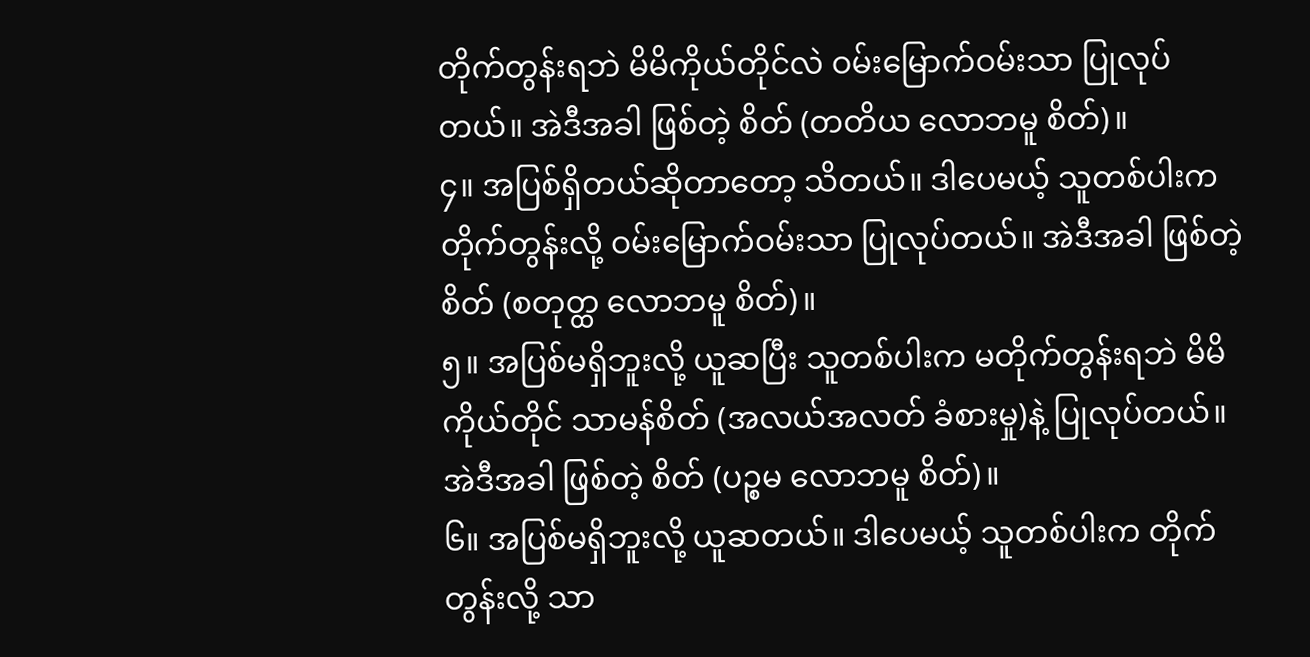တိုက်တွန်းရဘဲ မိမိကိုယ်တိုင်လဲ ဝမ်းမြောက်ဝမ်းသာ ပြုလုပ်တယ်။ အဲဒီအခါ ဖြစ်တဲ့ စိတ် (တတိယ လောဘမူ စိတ်)။
၄။ အပြစ်ရှိတယ်ဆိုတာတော့ သိတယ်။ ဒါပေမယ့် သူတစ်ပါးက တိုက်တွန်းလို့ ဝမ်းမြောက်ဝမ်းသာ ပြုလုပ်တယ်။ အဲဒီအခါ ဖြစ်တဲ့ စိတ် (စတုတ္ထ လောဘမူ စိတ်)။
၅။ အပြစ်မရှိဘူးလို့ ယူဆပြီး သူတစ်ပါးက မတိုက်တွန်းရဘဲ မိမိကိုယ်တိုင် သာမန်စိတ် (အလယ်အလတ် ခံစားမှု)နဲ့ ပြုလုပ်တယ်။ အဲဒီအခါ ဖြစ်တဲ့ စိတ် (ပဉ္စမ လောဘမူ စိတ်)။
၆။ အပြစ်မရှိဘူးလို့ ယူဆတယ်။ ဒါပေမယ့် သူတစ်ပါးက တိုက်တွန်းလို့ သာ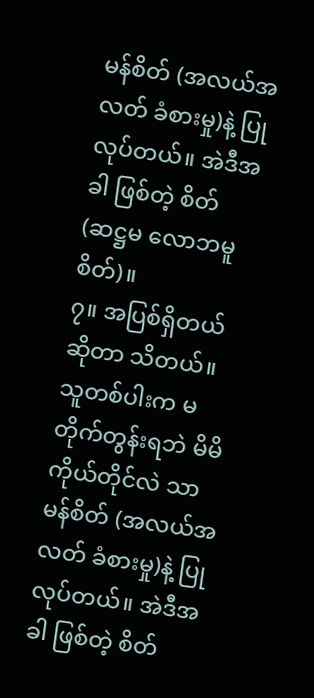မန်စိတ် (အလယ်အလတ် ခံစားမှု)နဲ့ ပြုလုပ်တယ်။ အဲဒီအခါ ဖြစ်တဲ့ စိတ် (ဆဋ္ဌမ လောဘမူ စိတ်)။
၇။ အပြစ်ရှိတယ်ဆိုတာ သိတယ်။ သူတစ်ပါးက မတိုက်တွန်းရဘဲ မိမိကိုယ်တိုင်လဲ သာမန်စိတ် (အလယ်အလတ် ခံစားမှု)နဲ့ ပြုလုပ်တယ်။ အဲဒီအခါ ဖြစ်တဲ့ စိတ်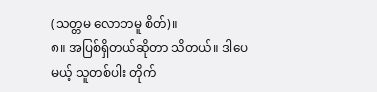(သတ္တမ လောဘမူ စိတ်)။
၈။ အပြစ်ရှိတယ်ဆိုတာ သိတယ်။ ဒါပေမယ့် သူတစ်ပါး တိုက်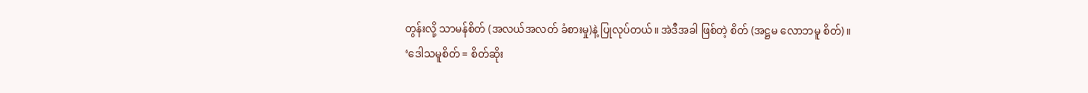တွန်းလို့ သာမန်စိတ် (အလယ်အလတ် ခံစားမှု)နဲ့ ပြုလုပ်တယ်။ အဲဒီအခါ ဖြစ်တဲ့ စိတ် (အဋ္ဌမ လောဘမူ စိတ်)။
‘ဒေါသမူစိတ် = စိတ်ဆိုး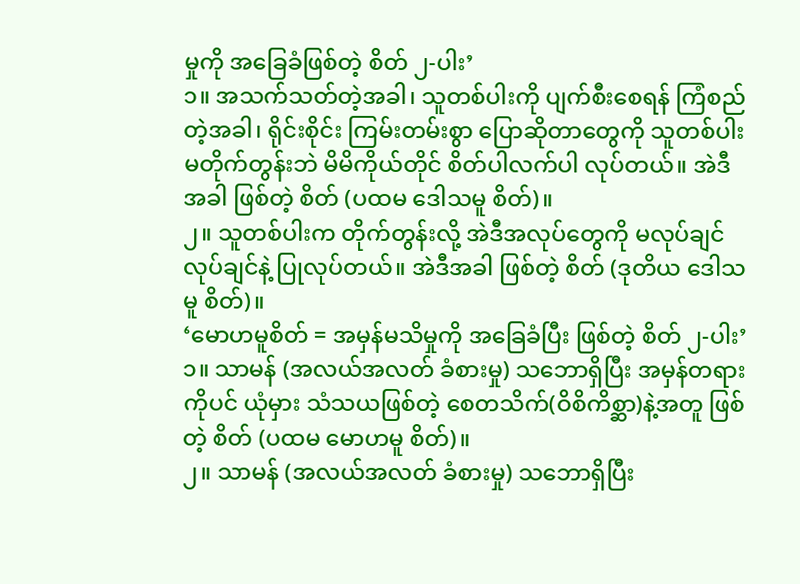မှုကို အခြေခံဖြစ်တဲ့ စိတ် ၂-ပါး’
၁။ အသက်သတ်တဲ့အခါ၊ သူတစ်ပါးကို ပျက်စီးစေရန် ကြံစည်တဲ့အခါ၊ ရိုင်းစိုင်း ကြမ်းတမ်းစွာ ပြောဆိုတာတွေကို သူတစ်ပါး မတိုက်တွန်းဘဲ မိမိကိုယ်တိုင် စိတ်ပါလက်ပါ လုပ်တယ်။ အဲဒီအခါ ဖြစ်တဲ့ စိတ် (ပထမ ဒေါသမူ စိတ်)။
၂။ သူတစ်ပါးက တိုက်တွန်းလို့ အဲဒီအလုပ်တွေကို မလုပ်ချင် လုပ်ချင်နဲ့ ပြုလုပ်တယ်။ အဲဒီအခါ ဖြစ်တဲ့ စိတ် (ဒုတိယ ဒေါသမူ စိတ်)။
‘မောဟမူစိတ် = အမှန်မသိမှုကို အခြေခံပြီး ဖြစ်တဲ့ စိတ် ၂-ပါး’
၁။ သာမန် (အလယ်အလတ် ခံစားမှု) သဘောရှိပြီး အမှန်တရားကိုပင် ယုံမှား သံသယဖြစ်တဲ့ စေတသိက်(ဝိစိကိစ္ဆာ)နဲ့အတူ ဖြစ်တဲ့ စိတ် (ပထမ မောဟမူ စိတ်)။
၂။ သာမန် (အလယ်အလတ် ခံစားမှု) သဘောရှိပြီး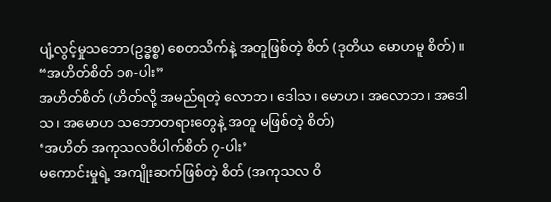ပျံ့လွင့်မှုသဘော(ဥဒ္ဓစ္စ) စေတသိက်နဲ့ အတူဖြစ်တဲ့ စိတ် (ဒုတိယ မောဟမူ စိတ်)။
“အဟိတ်စိတ် ၁၈-ပါး”
အဟိတ်စိတ် (ဟိတ်လို့ အမည်ရတဲ့ လောဘ၊ ဒေါသ၊ မောဟ၊ အလောဘ၊ အဒေါသ၊ အမောဟ သဘောတရားတွေနဲ့ အတူ မဖြစ်တဲ့ စိတ်)
‘အဟိတ် အကုသလဝိပါက်စိတ် ၇-ပါး’
မကောင်းမှုရဲ့ အကျိုးဆက်ဖြစ်တဲ့ စိတ် (အကုသလ ဝိ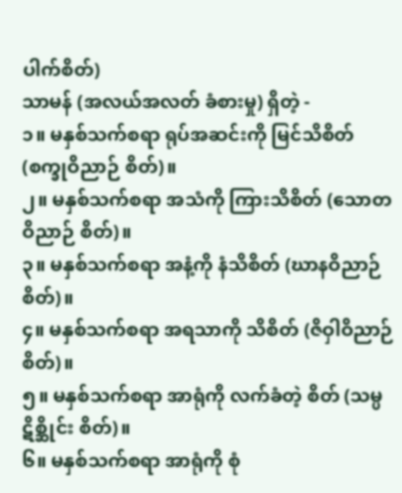ပါက်စိတ်)
သာမန် (အလယ်အလတ် ခံစားမှု) ရှိတဲ့ -
၁။ မနှစ်သက်စရာ ရုပ်အဆင်းကို မြင်သိစိတ် (စက္ခုဝိညာဉ် စိတ်)။
၂။ မနှစ်သက်စရာ အသံကို ကြားသိစိတ် (သောတဝိညာဉ် စိတ်)။
၃။ မနှစ်သက်စရာ အနံ့ကို နံသိစိတ် (ဃာနဝိညာဉ် စိတ်)။
၄။ မနှစ်သက်စရာ အရသာကို သိစိတ် (ဇိဝှါဝိညာဉ် စိတ်)။
၅။ မနှစ်သက်စရာ အာရုံကို လက်ခံတဲ့ စိတ် (သမ္ပဋိစ္ဆိုင်း စိတ်)။
၆။ မနှစ်သက်စရာ အာရုံကို စုံ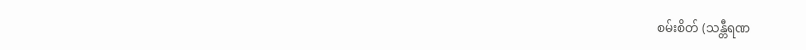စမ်းစိတ် (သန္တီရဏ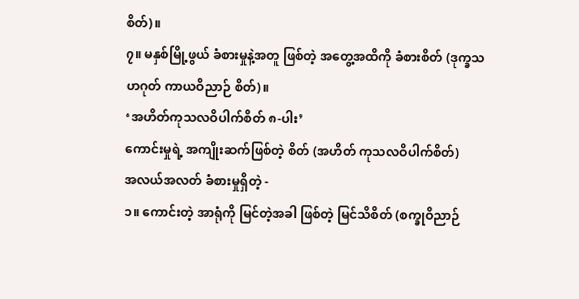စိတ်)။
၇။ မနှစ်မြို့ဖွယ် ခံစားမှုနဲ့အတူ ဖြစ်တဲ့ အတွေ့အထိကို ခံစားစိတ် (ဒုက္ခသဟဂုတ် ကာယဝိညာဉ် စိတ်)။
‘အဟိတ်ကုသလဝိပါက်စိတ် ၈-ပါး’
ကောင်းမှုရဲ့ အကျိုးဆက်ဖြစ်တဲ့ စိတ် (အဟိတ် ကုသလဝိပါက်စိတ်)
အလယ်အလတ် ခံစားမှုရှိတဲ့ -
၁။ ကောင်းတဲ့ အာရုံကို မြင်တဲ့အခါ ဖြစ်တဲ့ မြင်သိစိတ် (စက္ခုဝိညာဉ်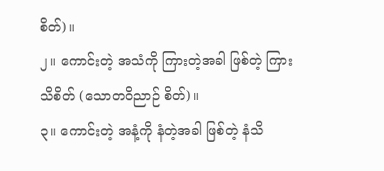စိတ်)။
၂။ ကောင်းတဲ့ အသံကို ကြားတဲ့အခါ ဖြစ်တဲ့ ကြားသိစိတ် (သောတဝိညာဉ် စိတ်)။
၃။ ကောင်းတဲ့ အနံ့ကို နံတဲ့အခါ ဖြစ်တဲ့ နံသိ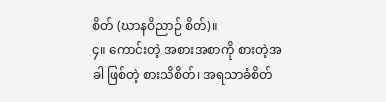စိတ် (ဃာနဝိညာဉ် စိတ်)။
၄။ ကောင်းတဲ့ အစားအစာကို စားတဲ့အခါ ဖြစ်တဲ့ စားသိစိတ်၊ အရသာခံစိတ်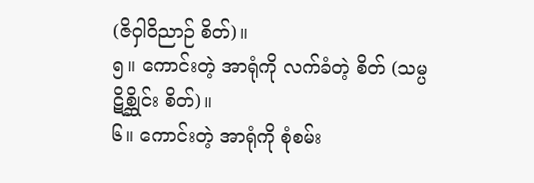(ဇိဝှါဝိညာဉ် စိတ်)။
၅။ ကောင်းတဲ့ အာရုံကို လက်ခံတဲ့ စိတ် (သမ္ပဋိစ္ဆိုင်း စိတ်)။
၆။ ကောင်းတဲ့ အာရုံကို စုံစမ်း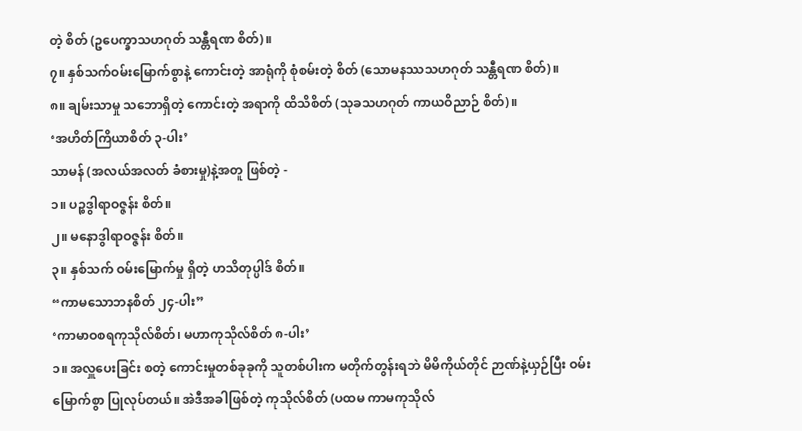တဲ့ စိတ် (ဥပေက္ခာသဟဂုတ် သန္တီရဏ စိတ်)။
၇။ နှစ်သက်ဝမ်းမြောက်စွာနဲ့ ကောင်းတဲ့ အာရုံကို စုံစမ်းတဲ့ စိတ် (သောမနဿသဟဂုတ် သန္တီရဏ စိတ်)။
၈။ ချမ်းသာမှု သဘောရှိတဲ့ ကောင်းတဲ့ အရာကို ထိသိစိတ် (သုခသဟဂုတ် ကာယဝိညာဉ် စိတ်)။
‘အဟိတ်ကြိယာစိတ် ၃-ပါး’
သာမန် (အလယ်အလတ် ခံစားမှု)နဲ့အတူ ဖြစ်တဲ့ -
၁။ ပဉ္စဒွါရာဝဇ္ဇန်း စိတ်။
၂။ မနောဒွါရာဝဇ္ဇန်း စိတ်။
၃။ နှစ်သက် ဝမ်းမြောက်မှု ရှိတဲ့ ဟသိတုပ္ပါဒ် စိတ်။
“ကာမသောဘနစိတ် ၂၄-ပါး”
‘ကာမာဝစရကုသိုလ်စိတ်၊ မဟာကုသိုလ်စိတ် ၈-ပါး’
၁။ အလှူပေးခြင်း စတဲ့ ကောင်းမှုတစ်ခုခုကို သူတစ်ပါးက မတိုက်တွန်းရဘဲ မိမိကိုယ်တိုင် ဉာဏ်နဲ့ယှဉ်ပြီး ဝမ်းမြောက်စွာ ပြုလုပ်တယ်။ အဲဒီအခါဖြစ်တဲ့ ကုသိုလ်စိတ် (ပထမ ကာမကုသိုလ်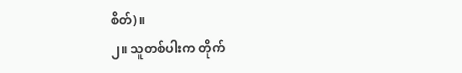စိတ်)။
၂။ သူတစ်ပါးက တိုက်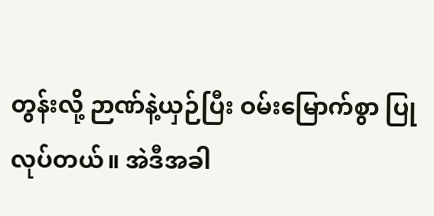တွန်းလို့ ဉာဏ်နဲ့ယှဉ်ပြီး ဝမ်းမြောက်စွာ ပြုလုပ်တယ်။ အဲဒီအခါ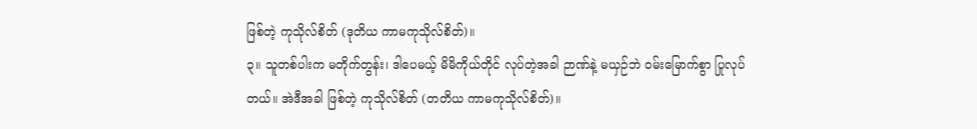ဖြစ်တဲ့ ကုသိုလ်စိတ် (ဒုတိယ ကာမကုသိုလ်စိတ်)။
၃။ သူတစ်ပါးက မတိုက်တွန်း၊ ဒါပေမယ့် မိမိကိုယ်တိုင် လုပ်တဲ့အခါ ဉာဏ်နဲ့ မယှဉ်ဘဲ ဝမ်းမြောက်စွာ ပြုလုပ်တယ်။ အဲဒီအခါ ဖြစ်တဲ့ ကုသိုလ်စိတ် (တတိယ ကာမကုသိုလ်စိတ်)။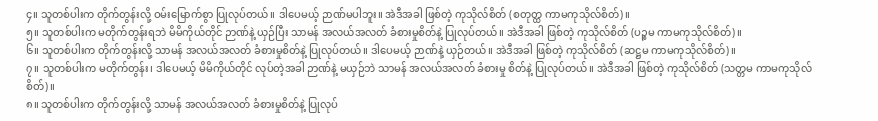၄။ သူတစ်ပါးက တိုက်တွန်းလို့ ဝမ်းမြောက်စွာ ပြုလုပ်တယ်။ ဒါပေမယ့် ဉာဏ်မပါဘူး။ အဲဒီအခါ ဖြစ်တဲ့ ကုသိုလ်စိတ် (စတုတ္ထ ကာမကုသိုလ်စိတ်)။
၅။ သူတစ်ပါးက မတိုက်တွန်းရဘဲ မိမိကိုယ်တိုင် ဉာဏ်နဲ့ ယှဉ်ပြီး သာမန် အလယ်အလတ် ခံစားမှုစိတ်နဲ့ ပြုလုပ်တယ်။ အဲဒီအခါ ဖြစ်တဲ့ ကုသိုလ်စိတ် (ပဉ္စမ ကာမကုသိုလ်စိတ်)။
၆။ သူတစ်ပါးက တိုက်တွန်းလို့ သာမန် အလယ်အလတ် ခံစားမှုစိတ်နဲ့ ပြုလုပ်တယ်။ ဒါပေမယ့် ဉာဏ်နဲ့ ယှဉ်တယ်။ အဲဒီအခါ ဖြစ်တဲ့ ကုသိုလ်စိတ် (ဆဋ္ဌမ ကာမကုသိုလ်စိတ်)။
၇။ သူတစ်ပါးက မတိုက်တွန်း၊ ဒါပေမယ့် မိမိကိုယ်တိုင် လုပ်တဲ့အခါ ဉာဏ်နဲ့ မယှဉ်ဘဲ သာမန် အလယ်အလတ် ခံစားမှု စိတ်နဲ့ ပြုလုပ်တယ်။ အဲဒီအခါ ဖြစ်တဲ့ ကုသိုလ်စိတ် (သတ္တမ ကာမကုသိုလ်စိတ်)။
၈။ သူတစ်ပါးက တိုက်တွန်းလို့ သာမန် အလယ်အလတ် ခံစားမှုစိတ်နဲ့ ပြုလုပ်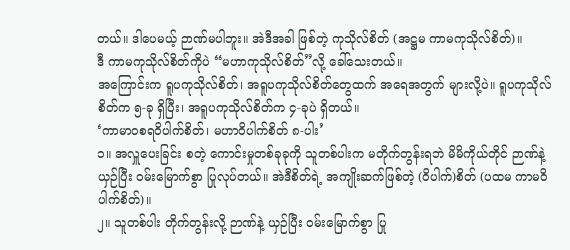တယ်။ ဒါပေမယ့် ဉာဏ်မပါဘူး။ အဲဒီအခါ ဖြစ်တဲ့ ကုသိုလ်စိတ် (အဋ္ဌမ ကာမကုသိုလ်စိတ်)။
ဒီ ကာမကုသိုလ်စိတ်ကိုပဲ “မဟာကုသိုလ်စိတ်”လို့ ခေါ်သေးတယ်။
အကြောင်းက ရူပကုသိုလ်စိတ်၊ အရူပကုသိုလ်စိတ်တွေထက် အရေအတွက် များလို့ပဲ။ ရူပကုသိုလ်စိတ်က ၅-ခု ရှိပြီး၊ အရူပကုသိုလ်စိတ်က ၄-ခုပဲ ရှိတယ်။
‘ကာမာဝစရဝိပါက်စိတ်၊ မဟာဝိပါက်စိတ် ၈-ပါး’
၁။ အလှူပေးခြင်း စတဲ့ ကောင်းမှုတစ်ခုခုကို သူတစ်ပါးက မတိုက်တွန်းရဘဲ မိမိကိုယ်တိုင် ဉာဏ်နဲ့ ယှဉ်ပြီး ဝမ်းမြောက်စွာ ပြုလုပ်တယ်။ အဲဒီစိတ်ရဲ့ အကျိုးဆက်ဖြစ်တဲ့ (ဝိပါက်)စိတ် (ပထမ ကာမဝိပါက်စိတ်)။
၂။ သူတစ်ပါး တိုက်တွန်းလို့ ဉာဏ်နဲ့ ယှဉ်ပြီး ဝမ်းမြောက်စွာ ပြု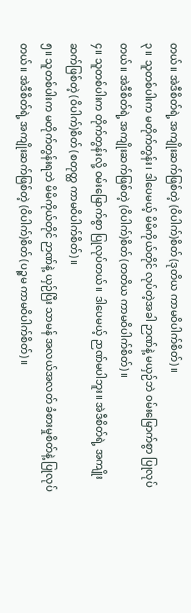တယ်။ အဲဒီစိတ်ရဲ့ အကျိုးဆက်ဖြစ်တဲ့ (ဝိပါက်)စိတ် (ဒုတိယ ကာမဝိပါက်စိတ်)။
၃။ သူတစ်ပါးက မတိုက်တွန်း၊ ဒါပေမယ့် မိမိကိုယ်တိုင် လုပ်တဲ့အခါ ဉာဏ်နဲ့ မယှဉ်ဘဲ ဝမ်းမြောက်စွာ ပြုလုပ်တယ်။ အဲဒီစိတ်ရဲ့ အကျိုးဆက်ဖြစ်တဲ့ (ဝိပါက်)စိတ် (တတိယ ကာမဝိပါက်စိတ်)။
၄။ သူတစ်ပါးက တိုက်တွန်းလို့ ဝမ်းမြောက်စွာ ပြုလုပ်တယ်။ ဒါပေမယ့် ဉာဏ်မပါဘူး။ အဲဒီစိတ်ရဲ့ အကျိုးဆက်ဖြစ်တဲ့ (ဝိပါက်)စိတ် (စတုတ္ထ ကာမဝိပါက်စိတ်)။
၅။ သူတစ်ပါးက မတိုက်တွန်းရဘဲ မိမိကိုယ်တိုင် ဉာဏ်နဲ့ ယှဉ်ပြီး သာမန် အလယ်အလတ် ခံစားမှုစိတ်နဲ့ ပြုလုပ်တယ်။ အဲဒီစိတ်ရဲ့ အကျိုးဆက်ဖြစ်တဲ့ (ဝိပါက်)စိတ် (ပဉ္စမ ကာမဝိပါက်စိတ်)။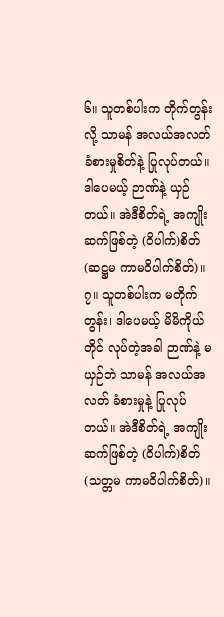၆။ သူတစ်ပါးက တိုက်တွန်းလို့ သာမန် အလယ်အလတ် ခံစားမှုစိတ်နဲ့ ပြုလုပ်တယ်။ ဒါပေမယ့် ဉာဏ်နဲ့ ယှဉ်တယ်။ အဲဒီစိတ်ရဲ့ အကျိုးဆက်ဖြစ်တဲ့ (ဝိပါက်)စိတ် (ဆဋ္ဌမ ကာမဝိပါက်စိတ်)။
၇။ သူတစ်ပါးက မတိုက်တွန်း၊ ဒါပေမယ့် မိမိကိုယ်တိုင် လုပ်တဲ့အခါ ဉာဏ်နဲ့ မယှဉ်ဘဲ သာမန် အလယ်အလတ် ခံစားမှုနဲ့ ပြုလုပ်တယ်။ အဲဒီစိတ်ရဲ့ အကျိုးဆက်ဖြစ်တဲ့ (ဝိပါက်)စိတ် (သတ္တမ ကာမဝိပါက်စိတ်)။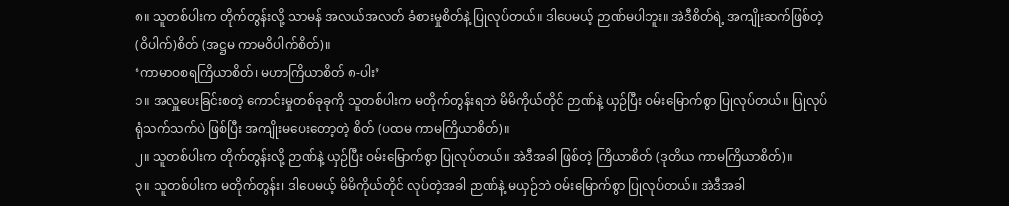၈။ သူတစ်ပါးက တိုက်တွန်းလို့ သာမန် အလယ်အလတ် ခံစားမှုစိတ်နဲ့ ပြုလုပ်တယ်။ ဒါပေမယ့် ဉာဏ်မပါဘူး။ အဲဒီစိတ်ရဲ့ အကျိုးဆက်ဖြစ်တဲ့ (ဝိပါက်)စိတ် (အဋ္ဌမ ကာမဝိပါက်စိတ်)။
‘ကာမာဝစရကြိယာစိတ်၊ မဟာကြိယာစိတ် ၈-ပါး’
၁။ အလှူပေးခြင်းစတဲ့ ကောင်းမှုတစ်ခုခုကို သူတစ်ပါးက မတိုက်တွန်းရဘဲ မိမိကိုယ်တိုင် ဉာဏ်နဲ့ ယှဉ်ပြီး ဝမ်းမြောက်စွာ ပြုလုပ်တယ်။ ပြုလုပ်ရုံသက်သက်ပဲ ဖြစ်ပြီး အကျိုးမပေးတော့တဲ့ စိတ် (ပထမ ကာမကြိယာစိတ်)။
၂။ သူတစ်ပါးက တိုက်တွန်းလို့ ဉာဏ်နဲ့ ယှဉ်ပြီး ဝမ်းမြောက်စွာ ပြုလုပ်တယ်။ အဲဒီအခါ ဖြစ်တဲ့ ကြိယာစိတ် (ဒုတိယ ကာမကြိယာစိတ်)။
၃။ သူတစ်ပါးက မတိုက်တွန်း၊ ဒါပေမယ့် မိမိကိုယ်တိုင် လုပ်တဲ့အခါ ဉာဏ်နဲ့ မယှဉ်ဘဲ ဝမ်းမြောက်စွာ ပြုလုပ်တယ်။ အဲဒီအခါ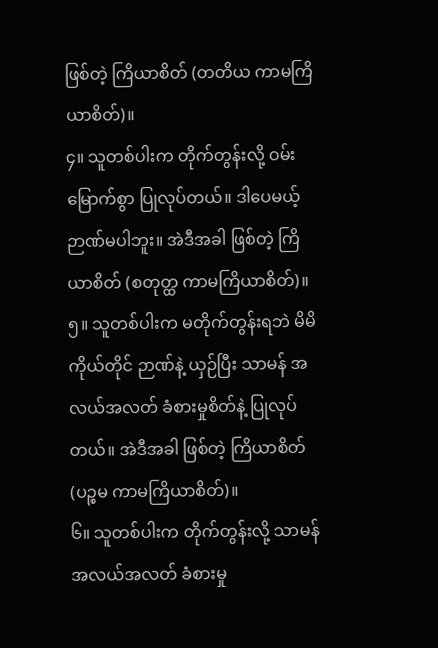ဖြစ်တဲ့ ကြိယာစိတ် (တတိယ ကာမကြိယာစိတ်)။
၄။ သူတစ်ပါးက တိုက်တွန်းလို့ ဝမ်းမြောက်စွာ ပြုလုပ်တယ်။ ဒါပေမယ့် ဉာဏ်မပါဘူး။ အဲဒီအခါ ဖြစ်တဲ့ ကြိယာစိတ် (စတုတ္ထ ကာမကြိယာစိတ်)။
၅။ သူတစ်ပါးက မတိုက်တွန်းရဘဲ မိမိကိုယ်တိုင် ဉာဏ်နဲ့ ယှဉ်ပြီး သာမန် အလယ်အလတ် ခံစားမှုစိတ်နဲ့ ပြုလုပ်တယ်။ အဲဒီအခါ ဖြစ်တဲ့ ကြိယာစိတ် (ပဉ္စမ ကာမကြိယာစိတ်)။
၆။ သူတစ်ပါးက တိုက်တွန်းလို့ သာမန် အလယ်အလတ် ခံစားမှု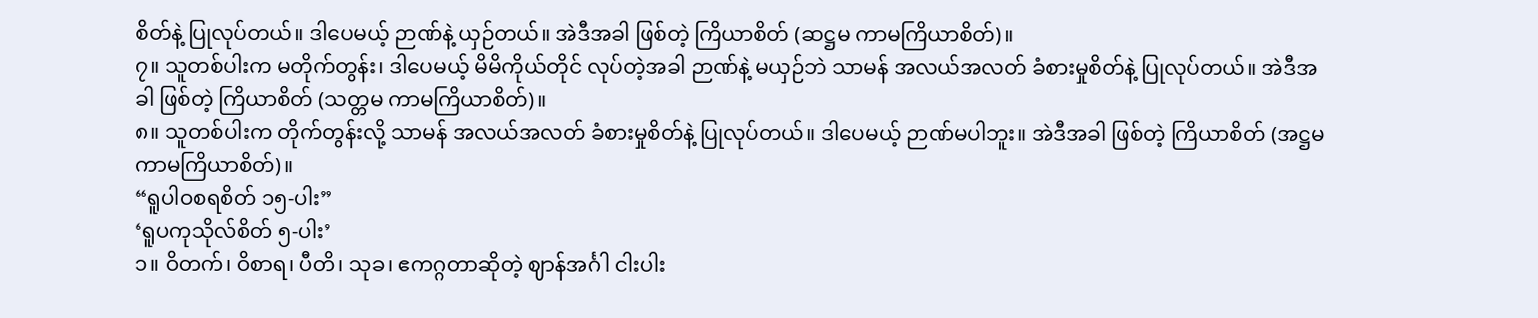စိတ်နဲ့ ပြုလုပ်တယ်။ ဒါပေမယ့် ဉာဏ်နဲ့ ယှဉ်တယ်။ အဲဒီအခါ ဖြစ်တဲ့ ကြိယာစိတ် (ဆဋ္ဌမ ကာမကြိယာစိတ်)။
၇။ သူတစ်ပါးက မတိုက်တွန်း၊ ဒါပေမယ့် မိမိကိုယ်တိုင် လုပ်တဲ့အခါ ဉာဏ်နဲ့ မယှဉ်ဘဲ သာမန် အလယ်အလတ် ခံစားမှုစိတ်နဲ့ ပြုလုပ်တယ်။ အဲဒီအခါ ဖြစ်တဲ့ ကြိယာစိတ် (သတ္တမ ကာမကြိယာစိတ်)။
၈။ သူတစ်ပါးက တိုက်တွန်းလို့ သာမန် အလယ်အလတ် ခံစားမှုစိတ်နဲ့ ပြုလုပ်တယ်။ ဒါပေမယ့် ဉာဏ်မပါဘူး။ အဲဒီအခါ ဖြစ်တဲ့ ကြိယာစိတ် (အဋ္ဌမ ကာမကြိယာစိတ်)။
“ရူပါဝစရစိတ် ၁၅-ပါး”
‘ရူပကုသိုလ်စိတ် ၅-ပါး’
၁။ ဝိတက်၊ ဝိစာရ၊ ပီတိ၊ သုခ၊ ဧကဂ္ဂတာဆိုတဲ့ ဈာန်အင်္ဂါ ငါးပါး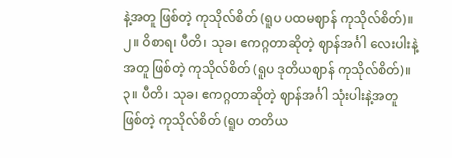နဲ့အတူ ဖြစ်တဲ့ ကုသိုလ်စိတ် (ရူပ ပထမဈာန် ကုသိုလ်စိတ်)။
၂။ ဝိစာရ၊ ပီတိ၊ သုခ၊ ဧကဂ္ဂတာဆိုတဲ့ ဈာန်အင်္ဂါ လေးပါးနဲ့အတူ ဖြစ်တဲ့ ကုသိုလ်စိတ် (ရူပ ဒုတိယဈာန် ကုသိုလ်စိတ်)။
၃။ ပီတိ၊ သုခ၊ ဧကဂ္ဂတာဆိုတဲ့ ဈာန်အင်္ဂါ သုံးပါးနဲ့အတူ ဖြစ်တဲ့ ကုသိုလ်စိတ် (ရူပ တတိယ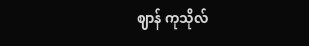ဈာန် ကုသိုလ်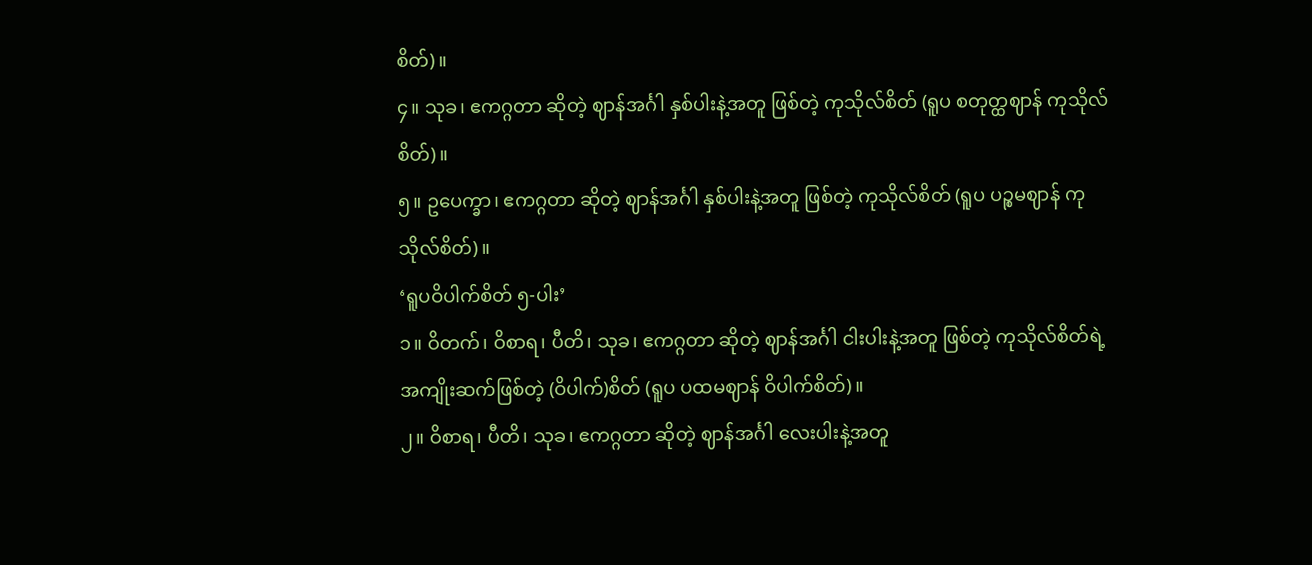စိတ်)။
၄။ သုခ၊ ဧကဂ္ဂတာ ဆိုတဲ့ ဈာန်အင်္ဂါ နှစ်ပါးနဲ့အတူ ဖြစ်တဲ့ ကုသိုလ်စိတ် (ရူပ စတုတ္ထဈာန် ကုသိုလ်စိတ်)။
၅။ ဥပေက္ခာ၊ ဧကဂ္ဂတာ ဆိုတဲ့ ဈာန်အင်္ဂါ နှစ်ပါးနဲ့အတူ ဖြစ်တဲ့ ကုသိုလ်စိတ် (ရူပ ပဉ္စမဈာန် ကုသိုလ်စိတ်)။
‘ရူပဝိပါက်စိတ် ၅-ပါး’
၁။ ဝိတက်၊ ဝိစာရ၊ ပီတိ၊ သုခ၊ ဧကဂ္ဂတာ ဆိုတဲ့ ဈာန်အင်္ဂါ ငါးပါးနဲ့အတူ ဖြစ်တဲ့ ကုသိုလ်စိတ်ရဲ့ အကျိုးဆက်ဖြစ်တဲ့ (ဝိပါက်)စိတ် (ရူပ ပထမဈာန် ဝိပါက်စိတ်)။
၂။ ဝိစာရ၊ ပီတိ၊ သုခ၊ ဧကဂ္ဂတာ ဆိုတဲ့ ဈာန်အင်္ဂါ လေးပါးနဲ့အတူ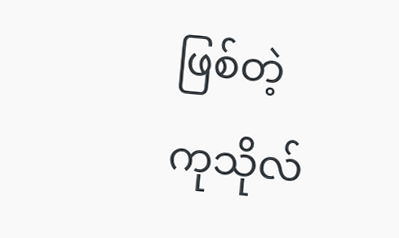ဖြစ်တဲ့ ကုသိုလ်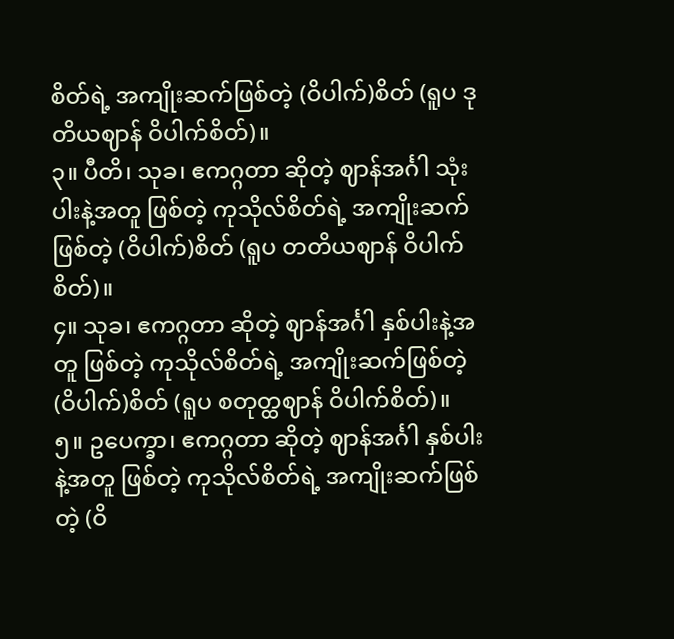စိတ်ရဲ့ အကျိုးဆက်ဖြစ်တဲ့ (ဝိပါက်)စိတ် (ရူပ ဒုတိယဈာန် ဝိပါက်စိတ်)။
၃။ ပီတိ၊ သုခ၊ ဧကဂ္ဂတာ ဆိုတဲ့ ဈာန်အင်္ဂါ သုံးပါးနဲ့အတူ ဖြစ်တဲ့ ကုသိုလ်စိတ်ရဲ့ အကျိုးဆက်ဖြစ်တဲ့ (ဝိပါက်)စိတ် (ရူပ တတိယဈာန် ဝိပါက်စိတ်)။
၄။ သုခ၊ ဧကဂ္ဂတာ ဆိုတဲ့ ဈာန်အင်္ဂါ နှစ်ပါးနဲ့အတူ ဖြစ်တဲ့ ကုသိုလ်စိတ်ရဲ့ အကျိုးဆက်ဖြစ်တဲ့ (ဝိပါက်)စိတ် (ရူပ စတုတ္ထဈာန် ဝိပါက်စိတ်)။
၅။ ဥပေက္ခာ၊ ဧကဂ္ဂတာ ဆိုတဲ့ ဈာန်အင်္ဂါ နှစ်ပါးနဲ့အတူ ဖြစ်တဲ့ ကုသိုလ်စိတ်ရဲ့ အကျိုးဆက်ဖြစ်တဲ့ (ဝိ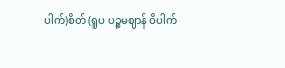ပါက်)စိတ် (ရူပ ပဉ္စမဈာန် ဝိပါက်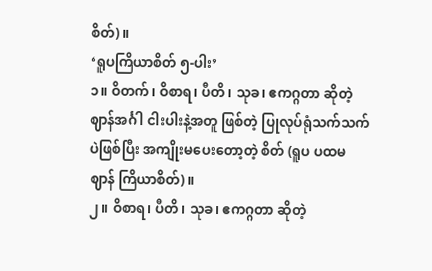စိတ်)။
‘ရူပကြိယာစိတ် ၅-ပါး’
၁။ ဝိတက်၊ ဝိစာရ၊ ပီတိ၊ သုခ၊ ဧကဂ္ဂတာ ဆိုတဲ့ ဈာန်အင်္ဂါ ငါးပါးနဲ့အတူ ဖြစ်တဲ့ ပြုလုပ်ရုံသက်သက်ပဲဖြစ်ပြီး အကျိုးမပေးတော့တဲ့ စိတ် (ရူပ ပထမဈာန် ကြိယာစိတ်)။
၂။ ဝိစာရ၊ ပီတိ၊ သုခ၊ ဧကဂ္ဂတာ ဆိုတဲ့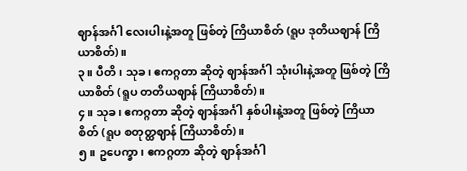ဈာန်အင်္ဂါ လေးပါးနဲ့အတူ ဖြစ်တဲ့ ကြိယာစိတ် (ရူပ ဒုတိယဈာန် ကြိယာစိတ်)။
၃။ ပီတိ၊ သုခ၊ ဧကဂ္ဂတာ ဆိုတဲ့ ဈာန်အင်္ဂါ သုံးပါးနဲ့အတူ ဖြစ်တဲ့ ကြိယာစိတ် (ရူပ တတိယဈာန် ကြိယာစိတ်)။
၄။ သုခ၊ ဧကဂ္ဂတာ ဆိုတဲ့ ဈာန်အင်္ဂါ နှစ်ပါးနဲ့အတူ ဖြစ်တဲ့ ကြိယာစိတ် (ရူပ စတုတ္ထဈာန် ကြိယာစိတ်)။
၅။ ဥပေက္ခာ၊ ဧကဂ္ဂတာ ဆိုတဲ့ ဈာန်အင်္ဂါ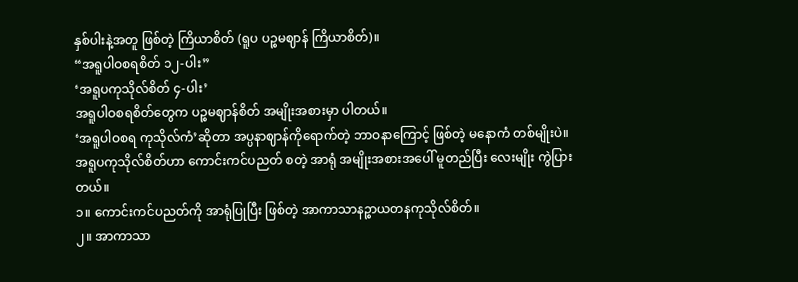နှစ်ပါးနဲ့အတူ ဖြစ်တဲ့ ကြိယာစိတ် (ရူပ ပဉ္စမဈာန် ကြိယာစိတ်)။
“အရူပါဝစရစိတ် ၁၂-ပါး”
‘အရူပကုသိုလ်စိတ် ၄-ပါး’
အရူပါဝစရစိတ်တွေက ပဉ္စမဈာန်စိတ် အမျိုးအစားမှာ ပါတယ်။
‘အရူပါဝစရ ကုသိုလ်ကံ’ဆိုတာ အပ္ပနာဈာန်ကိုရောက်တဲ့ ဘာဝနာကြောင့် ဖြစ်တဲ့ မနောကံ တစ်မျိုးပဲ။
အရူပကုသိုလ်စိတ်ဟာ ကောင်းကင်ပညတ် စတဲ့ အာရုံ အမျိုးအစားအပေါ် မူတည်ပြီး လေးမျိုး ကွဲပြားတယ်။
၁။ ကောင်းကင်ပညတ်ကို အာရုံပြုပြီး ဖြစ်တဲ့ အာကာသာနဉ္စာယတနကုသိုလ်စိတ်။
၂။ အာကာသာ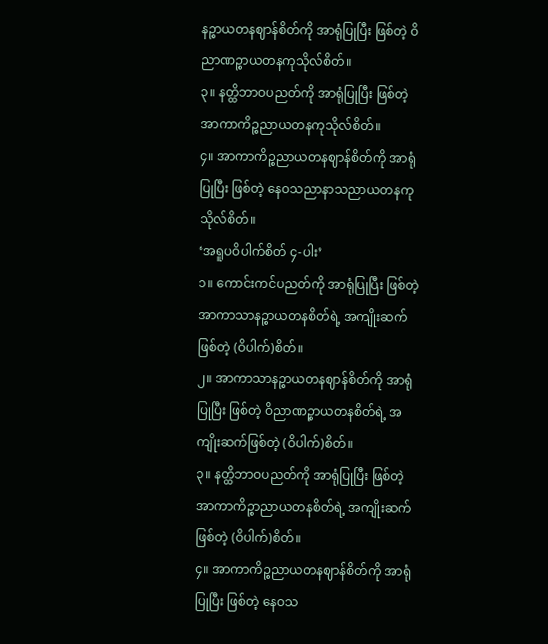နဉ္စာယတနဈာန်စိတ်ကို အာရုံပြုပြီး ဖြစ်တဲ့ ဝိညာဏဉ္စာယတနကုသိုလ်စိတ်။
၃။ နတ္ထိဘာဝပညတ်ကို အာရုံပြုပြီး ဖြစ်တဲ့ အာကာကိဉ္စညာယတနကုသိုလ်စိတ်။
၄။ အာကာကိဉ္စညာယတနဈာန်စိတ်ကို အာရုံပြုပြီး ဖြစ်တဲ့ နေဝသညာနာသညာယတနကုသိုလ်စိတ်။
‘အရူပဝိပါက်စိတ် ၄-ပါး’
၁။ ကောင်းကင်ပညတ်ကို အာရုံပြုပြီး ဖြစ်တဲ့ အာကာသာနဉ္စာယတနစိတ်ရဲ့ အကျိုးဆက်ဖြစ်တဲ့ (ဝိပါက်)စိတ်။
၂။ အာကာသာနဉ္စာယတနဈာန်စိတ်ကို အာရုံပြုပြီး ဖြစ်တဲ့ ဝိညာဏဉ္စာယတနစိတ်ရဲ့ အကျိုးဆက်ဖြစ်တဲ့ (ဝိပါက်)စိတ်။
၃။ နတ္ထိဘာဝပညတ်ကို အာရုံပြုပြီး ဖြစ်တဲ့ အာကာကိဉ္စာညာယတနစိတ်ရဲ့ အကျိုးဆက်ဖြစ်တဲ့ (ဝိပါက်)စိတ်။
၄။ အာကာကိဉ္စညာယတနဈာန်စိတ်ကို အာရုံပြုပြီး ဖြစ်တဲ့ နေဝသ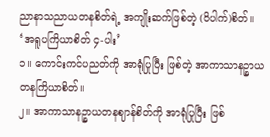ညာနာသညာယတနစိတ်ရဲ့ အကျိုးဆက်ဖြစ်တဲ့ (ဝိပါက်)စိတ်။
‘အရူပကြိယာစိတ် ၄-ပါး’
၁။ ကောင်းကင်ပညတ်ကို အာရုံပြုပြီး ဖြစ်တဲ့ အာကာသာနဉ္စာယတနကြိယာစိတ်။
၂။ အာကာသာနဉ္စာယတနဈာန်စိတ်ကို အာရုံပြုပြီး ဖြစ်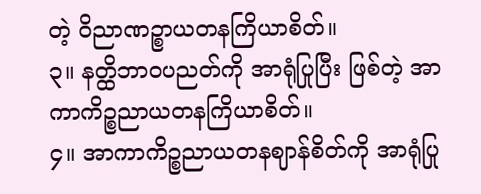တဲ့ ဝိညာဏဉ္စာယတနကြိယာစိတ်။
၃။ နတ္ထိဘာဝပညတ်ကို အာရုံပြုပြီး ဖြစ်တဲ့ အာကာကိဉ္စညာယတနကြိယာစိတ်။
၄။ အာကာကိဉ္စညာယတနဈာန်စိတ်ကို အာရုံပြု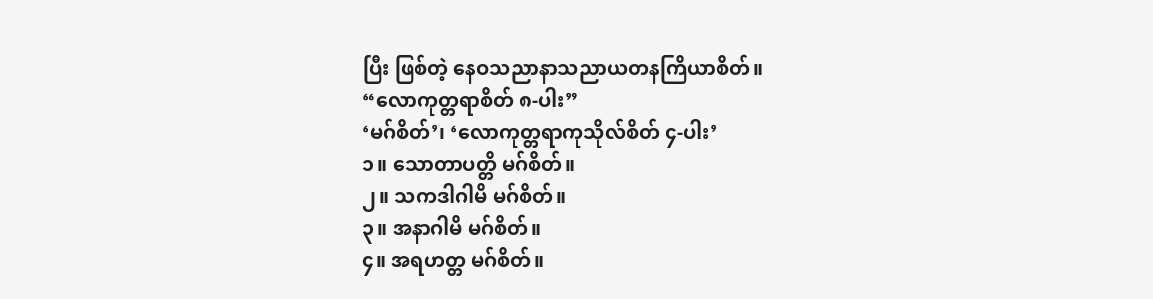ပြီး ဖြစ်တဲ့ နေဝသညာနာသညာယတနကြိယာစိတ်။
“လောကုတ္တရာစိတ် ၈-ပါး”
‘မဂ်စိတ်’၊ ‘လောကုတ္တရာကုသိုလ်စိတ် ၄-ပါး’
၁။ သောတာပတ္တိ မဂ်စိတ်။
၂။ သကဒါဂါမိ မဂ်စိတ်။
၃။ အနာဂါမိ မဂ်စိတ်။
၄။ အရဟတ္တ မဂ်စိတ်။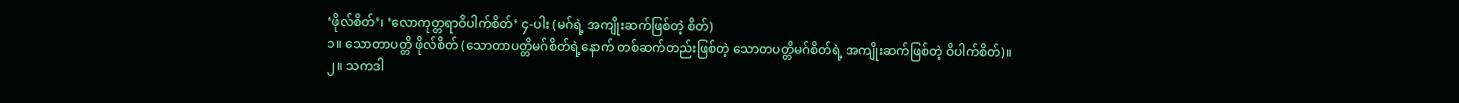‘ဖိုလ်စိတ်’၊ ‘လောကုတ္တရာဝိပါက်စိတ်’ ၄-ပါး (မဂ်ရဲ့ အကျိုးဆက်ဖြစ်တဲ့ စိတ်)
၁။ သောတာပတ္တိ ဖိုလ်စိတ် (သောတာပတ္တိမဂ်စိတ်ရဲ့နောက် တစ်ဆက်တည်းဖြစ်တဲ့ သောတပတ္တိမဂ်စိတ်ရဲ့ အကျိုးဆက်ဖြစ်တဲ့ ဝိပါက်စိတ်)။
၂။ သကဒါ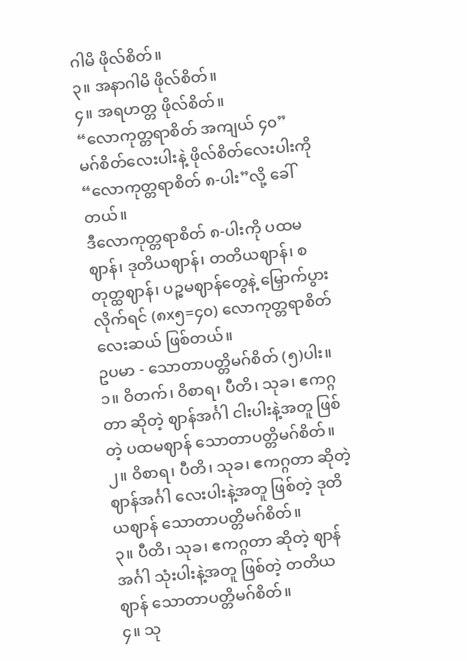ဂါမိ ဖိုလ်စိတ်။
၃။ အနာဂါမိ ဖိုလ်စိတ်။
၄။ အရဟတ္တ ဖိုလ်စိတ်။
“လောကုတ္တရာစိတ် အကျယ် ၄၀”
မဂ်စိတ်လေးပါးနဲ့ ဖိုလ်စိတ်လေးပါးကို “လောကုတ္တရာစိတ် ၈-ပါး”လို့ ခေါ်တယ်။
ဒီလောကုတ္တရာစိတ် ၈-ပါးကို ပထမဈာန်၊ ဒုတိယဈာန်၊ တတိယဈာန်၊ စတုတ္ထဈာန်၊ ပဉ္စမဈာန်တွေနဲ့ မြှောက်ပွားလိုက်ရင် (၈x၅=၄၀) လောကုတ္တရာစိတ် လေးဆယ် ဖြစ်တယ်။
ဥပမာ - သောတာပတ္တိမဂ်စိတ် (၅)ပါး။
၁။ ဝိတက်၊ ဝိစာရ၊ ပီတိ၊ သုခ၊ ဧကဂ္ဂတာ ဆိုတဲ့ ဈာန်အင်္ဂါ ငါးပါးနဲ့အတူ ဖြစ်တဲ့ ပထမဈာန် သောတာပတ္တိမဂ်စိတ်။
၂။ ဝိစာရ၊ ပီတိ၊ သုခ၊ ဧကဂ္ဂတာ ဆိုတဲ့ ဈာန်အင်္ဂါ လေးပါးနဲ့အတူ ဖြစ်တဲ့ ဒုတိယဈာန် သောတာပတ္တိမဂ်စိတ်။
၃။ ပီတိ၊ သုခ၊ ဧကဂ္ဂတာ ဆိုတဲ့ ဈာန်အင်္ဂါ သုံးပါးနဲ့အတူ ဖြစ်တဲ့ တတိယဈာန် သောတာပတ္တိမဂ်စိတ်။
၄။ သု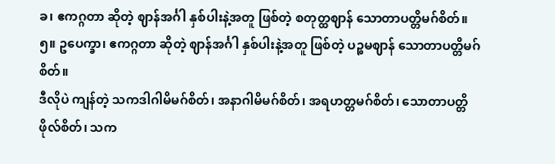ခ၊ ဧကဂ္ဂတာ ဆိုတဲ့ ဈာန်အင်္ဂါ နှစ်ပါးနဲ့အတူ ဖြစ်တဲ့ စတုတ္ထဈာန် သောတာပတ္တိမဂ်စိတ်။
၅။ ဥပေက္ခာ၊ ဧကဂ္ဂတာ ဆိုတဲ့ ဈာန်အင်္ဂါ နှစ်ပါးနဲ့အတူ ဖြစ်တဲ့ ပဉ္စမဈာန် သောတာပတ္တိမဂ်စိတ်။
ဒီလိုပဲ ကျန်တဲ့ သကဒါဂါမိမဂ်စိတ်၊ အနာဂါမိမဂ်စိတ်၊ အရဟတ္တမဂ်စိတ်၊ သောတာပတ္တိဖိုလ်စိတ်၊ သက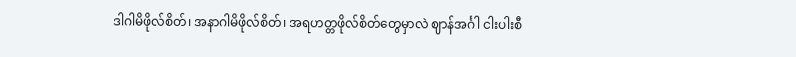ဒါဂါမိဖိုလ်စိတ်၊ အနာဂါမိဖိုလ်စိတ်၊ အရဟတ္တဖိုလ်စိတ်တွေမှာလဲ ဈာန်အင်္ဂါ ငါးပါးစီ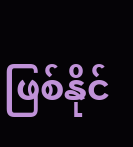ဖြစ်နိုင်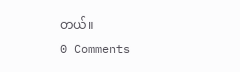တယ်။
0 Comments